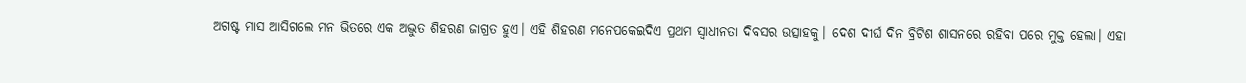ଅଗଷ୍ଟ ମାସ ଆସିଗଲେ ମନ ଭିତରେ ଏକ ଅଦ୍ଭୁତ ଶିହରଣ ଜାଗ୍ରତ ହୁଏ। ଏହି ଶିହରଣ ମନେପକେଇଦିଏ ପ୍ରଥମ ସ୍ୱାଧୀନତା ଦିବସର ଉତ୍ସାହକୁ। ଦେଶ ଦୀର୍ଘ ଦିନ ବ୍ରିଟିଶ ଶାସନରେ ରହିବା ପରେ ମୁକ୍ତ ହେଲା। ଏହା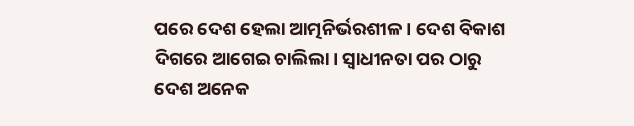ପରେ ଦେଶ ହେଲା ଆତ୍ମନିର୍ଭରଶୀଳ। ଦେଶ ବିକାଶ ଦିଗରେ ଆଗେଇ ଚାଲିଲା। ସ୍ୱାଧୀନତା ପର ଠାରୁ ଦେଶ ଅନେକ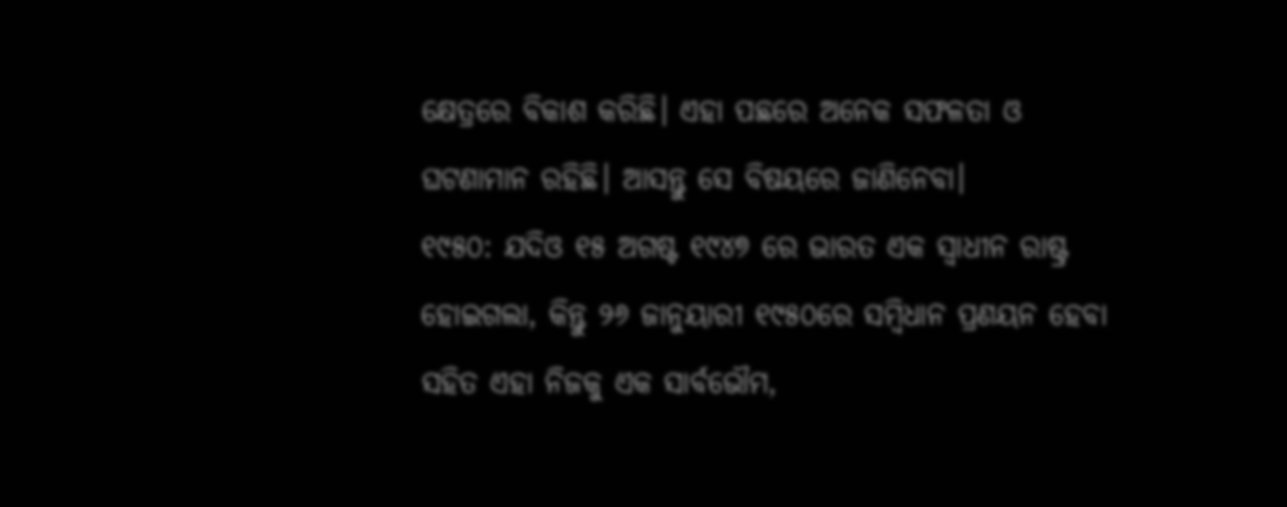କ୍ଷେତ୍ରରେ ବିକାଶ କରିଛି। ଏହା ପଛରେ ଅନେକ ସଫଳତା ଓ ଘଟଣାମାନ ରହିଛି। ଆସନ୍ତୁ ସେ ବିଷୟରେ ଜାଣିନେବା।
୧୯୫୦: ଯଦିଓ ୧୫ ଅଗଷ୍ଟ ୧୯୪୭ ରେ ଭାରତ ଏକ ସ୍ୱାଧୀନ ରାଷ୍ଟ୍ର ହୋଇଗଲା, କିନ୍ତୁ ୨୬ ଜାନୁୟାରୀ ୧୯୫୦ରେ ସମ୍ବିଧାନ ପ୍ରଣୟନ ହେବା ସହିତ ଏହା ନିଜକୁ ଏକ ସାର୍ବଭୌମ,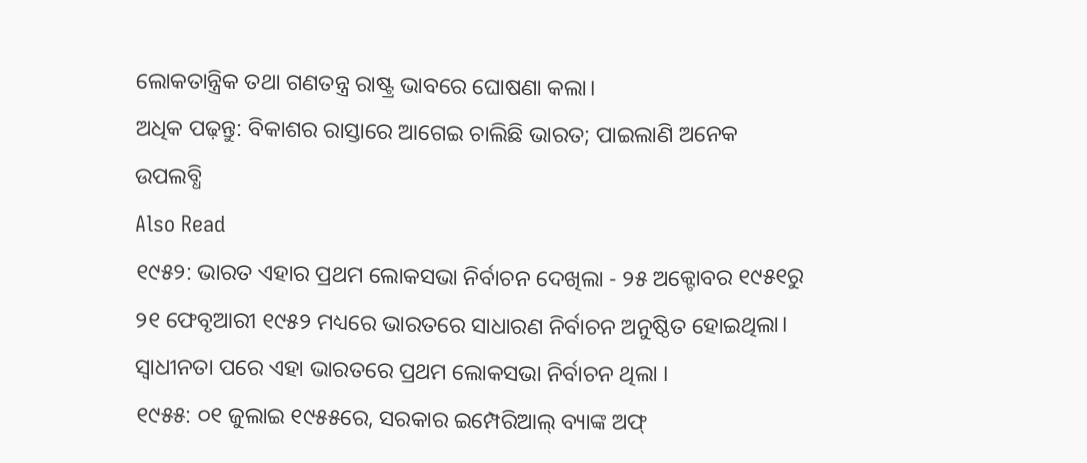ଲୋକତାନ୍ତ୍ରିକ ତଥା ଗଣତନ୍ତ୍ର ରାଷ୍ଟ୍ର ଭାବରେ ଘୋଷଣା କଲା।
ଅଧିକ ପଢ଼ନ୍ତୁ: ବିକାଶର ରାସ୍ତାରେ ଆଗେଇ ଚାଲିଛି ଭାରତ; ପାଇଲାଣି ଅନେକ ଉପଲବ୍ଧି
Also Read
୧୯୫୨: ଭାରତ ଏହାର ପ୍ରଥମ ଲୋକସଭା ନିର୍ବାଚନ ଦେଖିଲା - ୨୫ ଅକ୍ଟୋବର ୧୯୫୧ରୁ ୨୧ ଫେବୃଆରୀ ୧୯୫୨ ମଧ୍ୟରେ ଭାରତରେ ସାଧାରଣ ନିର୍ବାଚନ ଅନୁଷ୍ଠିତ ହୋଇଥିଲା। ସ୍ୱାଧୀନତା ପରେ ଏହା ଭାରତରେ ପ୍ରଥମ ଲୋକସଭା ନିର୍ବାଚନ ଥିଲା ।
୧୯୫୫: ୦୧ ଜୁଲାଇ ୧୯୫୫ରେ, ସରକାର ଇମ୍ପେରିଆଲ୍ ବ୍ୟାଙ୍କ ଅଫ୍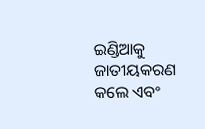ଇଣ୍ଡିଆକୁ ଜାତୀୟକରଣ କଲେ ଏବଂ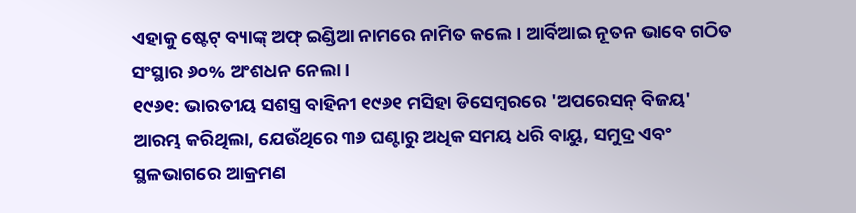ଏହାକୁ ଷ୍ଟେଟ୍ ବ୍ୟାଙ୍କ୍ ଅଫ୍ ଇଣ୍ଡିଆ ନାମରେ ନାମିତ କଲେ। ଆର୍ବିଆଇ ନୂତନ ଭାବେ ଗଠିତ ସଂସ୍ଥାର ୬୦% ଅଂଶଧନ ନେଲା।
୧୯୬୧: ଭାରତୀୟ ସଶସ୍ତ୍ର ବାହିନୀ ୧୯୬୧ ମସିହା ଡିସେମ୍ବରରେ 'ଅପରେସନ୍ ବିଜୟ' ଆରମ୍ଭ କରିଥିଲା, ଯେଉଁଥିରେ ୩୬ ଘଣ୍ଟାରୁ ଅଧିକ ସମୟ ଧରି ବାୟୁ, ସମୁଦ୍ର ଏବଂ ସ୍ଥଳଭାଗରେ ଆକ୍ରମଣ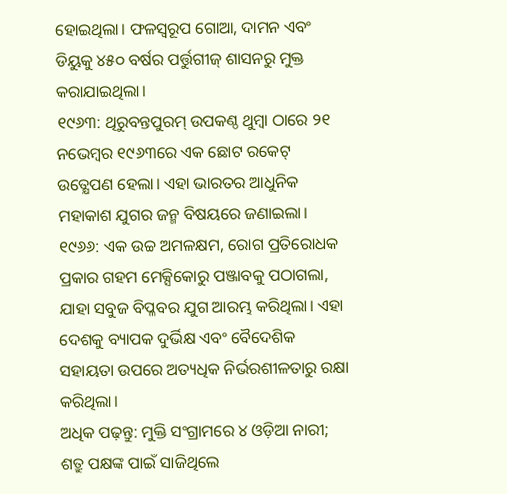ହୋଇଥିଲା। ଫଳସ୍ୱରୂପ ଗୋଆ, ଦାମନ ଏବଂ ଡିୟୁକୁ ୪୫୦ ବର୍ଷର ପର୍ତ୍ତୁଗୀଜ୍ ଶାସନରୁ ମୁକ୍ତ କରାଯାଇଥିଲା।
୧୯୬୩: ଥିରୁବନ୍ତପୁରମ୍ ଉପକଣ୍ଠ ଥୁମ୍ବା ଠାରେ ୨୧ ନଭେମ୍ବର ୧୯୬୩ରେ ଏକ ଛୋଟ ରକେଟ୍ ଉତ୍କ୍ଷେପଣ ହେଲା। ଏହା ଭାରତର ଆଧୁନିକ ମହାକାଶ ଯୁଗର ଜନ୍ମ ବିଷୟରେ ଜଣାଇଲା।
୧୯୬୬: ଏକ ଉଚ୍ଚ ଅମଳକ୍ଷମ, ରୋଗ ପ୍ରତିରୋଧକ ପ୍ରକାର ଗହମ ମେକ୍ସିକୋରୁ ପଞ୍ଜାବକୁ ପଠାଗଲା, ଯାହା ସବୁଜ ବିପ୍ଳବର ଯୁଗ ଆରମ୍ଭ କରିଥିଲା। ଏହା ଦେଶକୁ ବ୍ୟାପକ ଦୁର୍ଭିକ୍ଷ ଏବଂ ବୈଦେଶିକ ସହାୟତା ଉପରେ ଅତ୍ୟଧିକ ନିର୍ଭରଶୀଳତାରୁ ରକ୍ଷା କରିଥିଲା।
ଅଧିକ ପଢ଼ନ୍ତୁ: ମୁକ୍ତି ସଂଗ୍ରାମରେ ୪ ଓଡ଼ିଆ ନାରୀ; ଶତ୍ରୁ ପକ୍ଷଙ୍କ ପାଇଁ ସାଜିଥିଲେ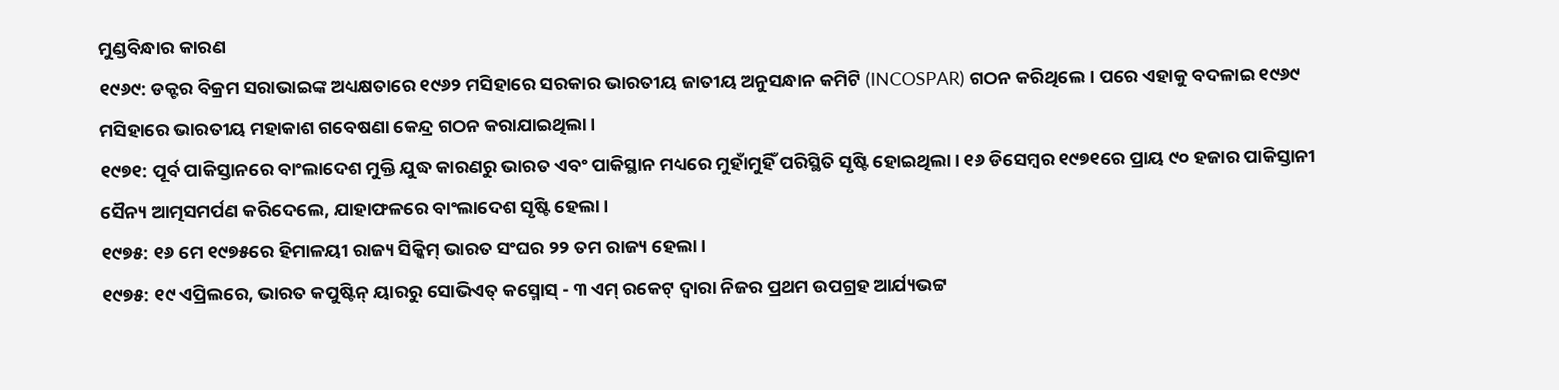ମୁଣ୍ଡବିନ୍ଧାର କାରଣ
୧୯୬୯: ଡକ୍ଟର ବିକ୍ରମ ସରାଭାଇଙ୍କ ଅଧ୍ୟକ୍ଷତାରେ ୧୯୬୨ ମସିହାରେ ସରକାର ଭାରତୀୟ ଜାତୀୟ ଅନୁସନ୍ଧାନ କମିଟି (INCOSPAR) ଗଠନ କରିଥିଲେ। ପରେ ଏହାକୁ ବଦଳାଇ ୧୯୬୯ ମସିହାରେ ଭାରତୀୟ ମହାକାଶ ଗବେଷଣା କେନ୍ଦ୍ର ଗଠନ କରାଯାଇଥିଲା।
୧୯୭୧: ପୂର୍ବ ପାକିସ୍ତାନରେ ବାଂଲାଦେଶ ମୁକ୍ତି ଯୁଦ୍ଧ କାରଣରୁ ଭାରତ ଏବଂ ପାକିସ୍ଥାନ ମଧ୍ୟରେ ମୁହାଁମୁହିଁ ପରିସ୍ଥିତି ସୃଷ୍ଟି ହୋଇଥିଲା। ୧୬ ଡିସେମ୍ବର ୧୯୭୧ରେ ପ୍ରାୟ ୯୦ ହଜାର ପାକିସ୍ତାନୀ ସୈନ୍ୟ ଆତ୍ମସମର୍ପଣ କରିଦେଲେ, ଯାହାଫଳରେ ବାଂଲାଦେଶ ସୃଷ୍ଟି ହେଲା।
୧୯୭୫: ୧୬ ମେ ୧୯୭୫ରେ ହିମାଳୟୀ ରାଜ୍ୟ ସିକ୍କିମ୍ ଭାରତ ସଂଘର ୨୨ ତମ ରାଜ୍ୟ ହେଲା।
୧୯୭୫: ୧୯ ଏପ୍ରିଲରେ, ଭାରତ କପୁଷ୍ଟିନ୍ ୟାରରୁ ସୋଭିଏତ୍ କସ୍ମୋସ୍ - ୩ ଏମ୍ ରକେଟ୍ ଦ୍ୱାରା ନିଜର ପ୍ରଥମ ଉପଗ୍ରହ ଆର୍ଯ୍ୟଭଟ୍ଟ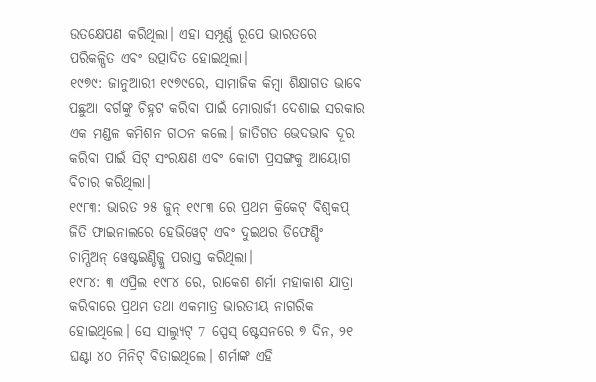ଉତକ୍ଷେପଣ କରିଥିଲା। ଏହା ସମ୍ପୂର୍ଣ୍ଣ ରୂପେ ଭାରତରେ ପରିକଳ୍ପିତ ଏବଂ ଉତ୍ପାଦିତ ହୋଇଥିଲା।
୧୯୭୯: ଜାନୁଆରୀ ୧୯୭୯ରେ, ସାମାଜିକ କିମ୍ବା ଶିକ୍ଷାଗତ ଭାବେ ପଛୁଆ ବର୍ଗଙ୍କୁ ଚିହ୍ନଟ କରିବା ପାଇଁ ମୋରାର୍ଜୀ ଦେଶାଇ ସରକାର ଏକ ମଣ୍ଡଳ କମିଶନ ଗଠନ କଲେ। ଜାତିଗତ ଭେଦଭାବ ଦୂର କରିବା ପାଇଁ ସିଟ୍ ସଂରକ୍ଷଣ ଏବଂ କୋଟା ପ୍ରସଙ୍ଗକୁ ଆୟୋଗ ବିଚାର କରିଥିଲା।
୧୯୮୩: ଭାରତ ୨୫ ଜୁନ୍ ୧୯୮୩ ରେ ପ୍ରଥମ କ୍ରିକେଟ୍ ବିଶ୍ୱକପ୍ ଜିତି ଫାଇନାଲରେ ହେଭିୱେଟ୍ ଏବଂ ଦୁଇଥର ଡିଫେଣ୍ଡିଂ ଚାମ୍ପିଅନ୍ ୱେଷ୍ଟଇଣ୍ଡିଜ୍କୁ ପରାସ୍ତ କରିଥିଲା।
୧୯୮୪: ୩ ଏପ୍ରିଲ ୧୯୮୪ ରେ, ରାକେଶ ଶର୍ମା ମହାକାଶ ଯାତ୍ରା କରିବାରେ ପ୍ରଥମ ତଥା ଏକମାତ୍ର ଭାରତୀୟ ନାଗରିକ ହୋଇଥିଲେ। ସେ ସାଲ୍ୟୁଟ୍ 7 ସ୍ପେସ୍ ଷ୍ଟେସନରେ ୭ ଦିନ, ୨୧ ଘଣ୍ଟା ୪୦ ମିନିଟ୍ ବିତାଇଥିଲେ। ଶର୍ମାଙ୍କ ଏହି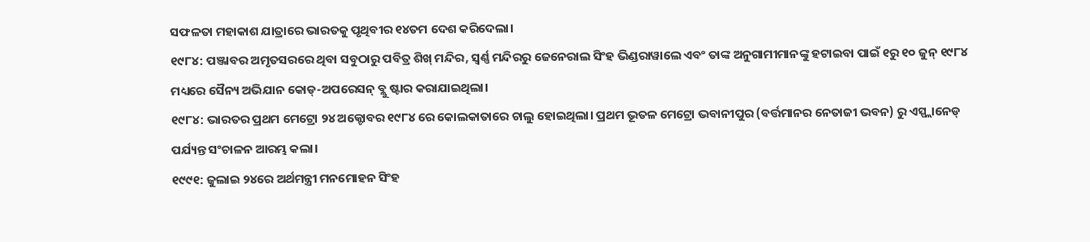ସଫଳତା ମହାକାଶ ଯାତ୍ରାରେ ଭାରତକୁ ପୃଥିବୀର ୧୪ତମ ଦେଶ କରିଦେଲା।
୧୯୮୪: ପଞ୍ଜାବର ଅମୃତସରରେ ଥିବା ସବୁଠାରୁ ପବିତ୍ର ଶିଖ୍ ମନ୍ଦିର, ସ୍ୱର୍ଣ୍ଣ ମନ୍ଦିରରୁ ଜେନେରାଲ ସିଂହ ଭିଣ୍ଡରାୱାଲେ ଏବଂ ତାଙ୍କ ଅନୁଗାମୀମାନଙ୍କୁ ହଟାଇବା ପାଇଁ ୧ରୁ ୧୦ ଜୁନ୍ ୧୯୮୪ ମଧ୍ୟରେ ସୈନ୍ୟ ଅଭିଯାନ କୋଡ୍-ଅପରେସନ୍ ବ୍ଲୁ ଷ୍ଟାର କରାଯାଇଥିଲା।
୧୯୮୪: ଭାରତର ପ୍ରଥମ ମେଟ୍ରୋ ୨୪ ଅକ୍ଟୋବର ୧୯୮୪ ରେ କୋଲକାତାରେ ଚାଲୁ ହୋଇଥିଲା। ପ୍ରଥମ ଭୂତଳ ମେଟ୍ରୋ ଭବାନୀପୁର (ବର୍ତ୍ତମାନର ନେତାଜୀ ଭବନ) ରୁ ଏସ୍ପ୍ଲାନେଡ୍ ପର୍ଯ୍ୟନ୍ତ ସଂଚାଳନ ଆରମ୍ଭ କଲା।
୧୯୯୧: ଜୁଲାଇ ୨୪ରେ ଅର୍ଥମନ୍ତ୍ରୀ ମନମୋହନ ସିଂହ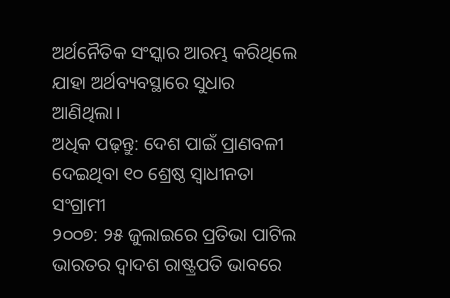ଅର୍ଥନୈତିକ ସଂସ୍କାର ଆରମ୍ଭ କରିଥିଲେ ଯାହା ଅର୍ଥବ୍ୟବସ୍ଥାରେ ସୁଧାର ଆଣିଥିଲା।
ଅଧିକ ପଢ଼ନ୍ତୁ: ଦେଶ ପାଇଁ ପ୍ରାଣବଳୀ ଦେଇଥିବା ୧୦ ଶ୍ରେଷ୍ଠ ସ୍ୱାଧୀନତା ସଂଗ୍ରାମୀ
୨୦୦୭: ୨୫ ଜୁଲାଇରେ ପ୍ରତିଭା ପାଟିଲ ଭାରତର ଦ୍ୱାଦଶ ରାଷ୍ଟ୍ରପତି ଭାବରେ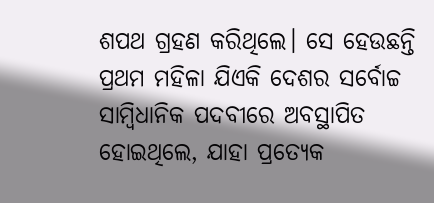ଶପଥ ଗ୍ରହଣ କରିଥିଲେ। ସେ ହେଉଛନ୍ତି ପ୍ରଥମ ମହିଳା ଯିଏକି ଦେଶର ସର୍ବୋଚ୍ଚ ସାମ୍ବିଧାନିକ ପଦବୀରେ ଅବସ୍ଥାପିତ ହୋଇଥିଲେ, ଯାହା ପ୍ରତ୍ୟେକ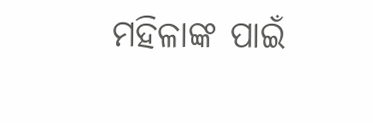ମହିଳାଙ୍କ ପାଇଁ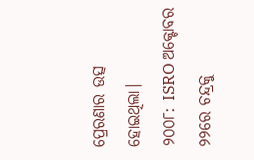ପ୍ରେରଣାର ଉତ୍ସ ହୋଇଥିଲା।
୨୦୦୮: ISRO ଅକ୍ଟୋବର ୨୨ରେ ଚନ୍ଦ୍ରକୁ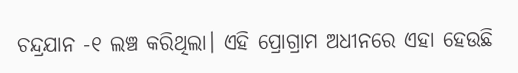ଚନ୍ଦ୍ରଯାନ -୧ ଲଞ୍ଚ କରିଥିଲା। ଏହି ପ୍ରୋଗ୍ରାମ ଅଧୀନରେ ଏହା ହେଉଛି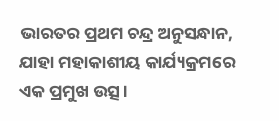ଭାରତର ପ୍ରଥମ ଚନ୍ଦ୍ର ଅନୁସନ୍ଧାନ, ଯାହା ମହାକାଶୀୟ କାର୍ଯ୍ୟକ୍ରମରେ ଏକ ପ୍ରମୁଖ ଉତ୍ସ।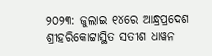୨୦୨୩: ଜୁଲାଇ ୧୪ରେ ଆନ୍ଧ୍ରପ୍ରଦେଶ ଶ୍ରୀହରିକୋଟ୍ଟାସ୍ଥିତ ସତୀଶ ଧାୱନ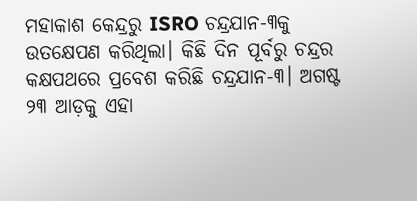ମହାକାଶ କେନ୍ଦ୍ରରୁ ISRO ଚନ୍ଦ୍ରଯାନ-୩କୁ ଉତକ୍ଷେପଣ କରିଥିଲା। କିଛି ଦିନ ପୂର୍ବରୁ ଚନ୍ଦ୍ରର କକ୍ଷପଥରେ ପ୍ରବେଶ କରିଛି ଚନ୍ଦ୍ରଯାନ-୩। ଅଗଷ୍ଟ ୨୩ ଆଡ଼କୁ ଏହା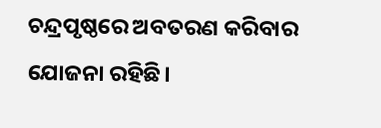ଚନ୍ଦ୍ରପୃଷ୍ଠରେ ଅବତରଣ କରିବାର ଯୋଜନା ରହିଛି।